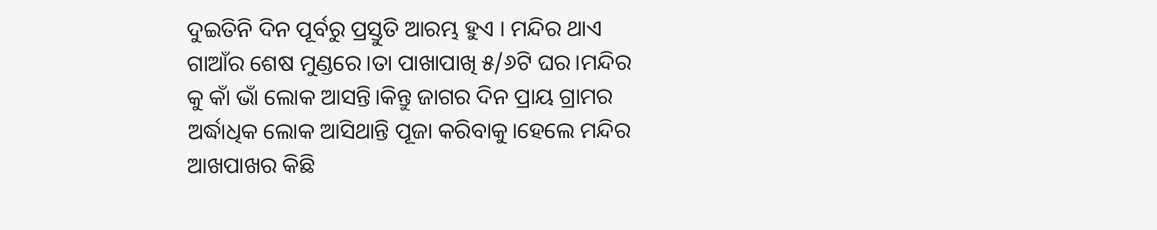ଦୁଇତିନି ଦିନ ପୂର୍ବରୁ ପ୍ରସ୍ତୁତି ଆରମ୍ଭ ହୁଏ । ମନ୍ଦିର ଥାଏ ଗାଆଁର ଶେଷ ମୁଣ୍ଡରେ।ତା ପାଖାପାଖି ୫/୬ଟି ଘର।ମନ୍ଦିର କୁ କାଁ ଭାଁ ଲୋକ ଆସନ୍ତି।କିନ୍ତୁ ଜାଗର ଦିନ ପ୍ରାୟ ଗ୍ରାମର ଅର୍ଦ୍ଧାଧିକ ଲୋକ ଆସିଥାନ୍ତି ପୂଜା କରିବାକୁ।ହେଲେ ମନ୍ଦିର ଆଖପାଖର କିଛି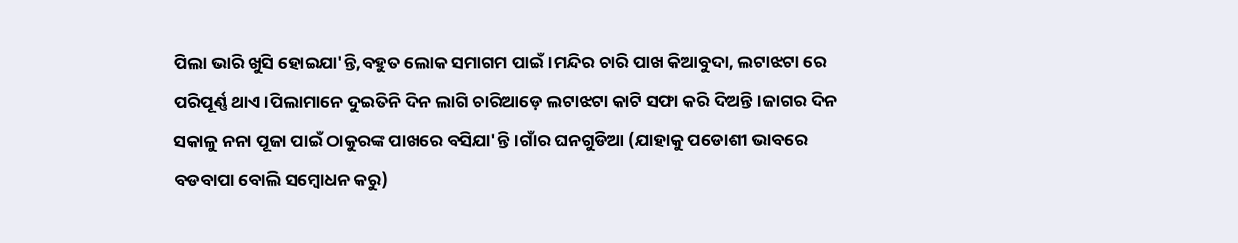ପିଲା ଭାରି ଖୁସି ହୋଇଯା'ନ୍ତି,ବହୁତ ଲୋକ ସମାଗମ ପାଇଁ।ମନ୍ଦିର ଚାରି ପାଖ କିଆବୁଦା, ଲଟାଝଟା ରେ ପରିପୂର୍ଣ୍ଣ ଥାଏ।ପିଲାମାନେ ଦୁଇତିନି ଦିନ ଲାଗି ଚାରିଆଡ଼େ ଲଟାଝଟା କାଟି ସଫା କରି ଦିଅନ୍ତି।ଜାଗର ଦିନ ସକାଳୁ ନନା ପୂଜା ପାଇଁ ଠାକୁରଙ୍କ ପାଖରେ ବସିଯା'ନ୍ତି।ଗାଁର ଘନଗୁଡିଆ (ଯାହାକୁ ପଡୋଶୀ ଭାବରେ ବଡବାପା ବୋଲି ସମ୍ବୋଧନ କରୁ)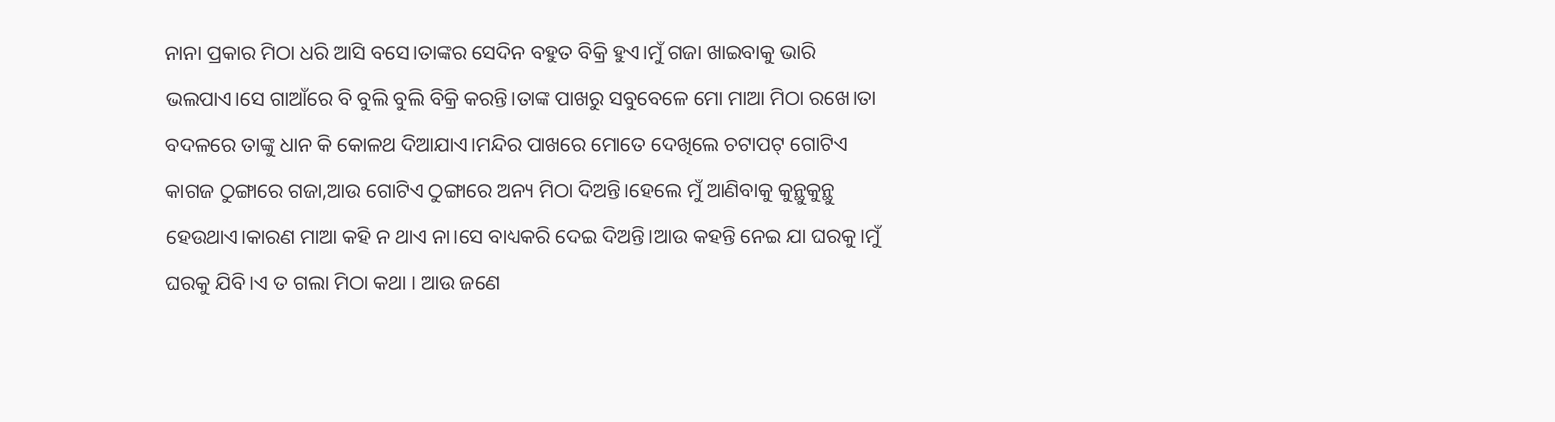ନାନା ପ୍ରକାର ମିଠା ଧରି ଆସି ବସେ।ତାଙ୍କର ସେଦିନ ବହୁତ ବିକ୍ରି ହୁଏ।ମୁଁ ଗଜା ଖାଇବାକୁ ଭାରି ଭଲପାଏ।ସେ ଗାଆଁରେ ବି ବୁଲି ବୁଲି ବିକ୍ରି କରନ୍ତି।ତାଙ୍କ ପାଖରୁ ସବୁବେଳେ ମୋ ମାଆ ମିଠା ରଖେ।ତା ବଦଳରେ ତାଙ୍କୁ ଧାନ କି କୋଳଥ ଦିଆଯାଏ।ମନ୍ଦିର ପାଖରେ ମୋତେ ଦେଖିଲେ ଚଟାପଟ୍ ଗୋଟିଏ କାଗଜ ଠୁଙ୍ଗାରେ ଗଜା,ଆଉ ଗୋଟିଏ ଠୁଙ୍ଗାରେ ଅନ୍ୟ ମିଠା ଦିଅନ୍ତି।ହେଲେ ମୁଁ ଆଣିବାକୁ କୁନ୍ଥୁକୁନ୍ଥୁ ହେଉଥାଏ।କାରଣ ମାଆ କହି ନ ଥାଏ ନା।ସେ ବାଧ୍ୟକରି ଦେଇ ଦିଅନ୍ତି।ଆଉ କହନ୍ତି ନେଇ ଯା ଘରକୁ।ମୁଁ ଘରକୁ ଯିବି।ଏ ତ ଗଲା ମିଠା କଥା । ଆଉ ଜଣେ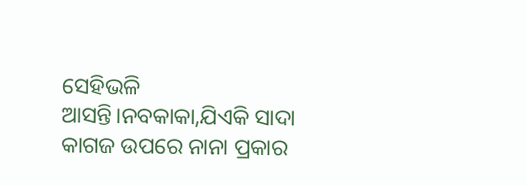ସେହିଭଳି ଆସନ୍ତି।ନବକାକା,ଯିଏକି ସାଦା କାଗଜ ଉପରେ ନାନା ପ୍ରକାର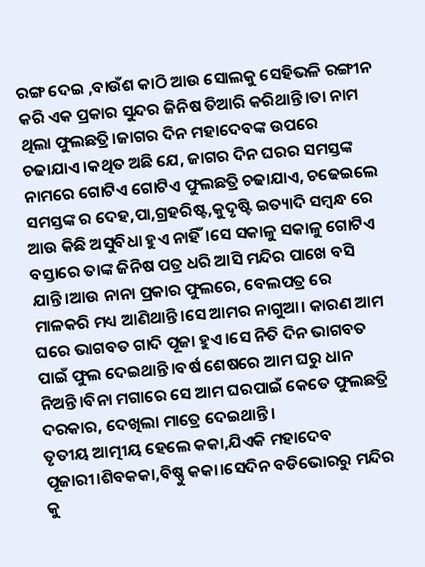ରଙ୍ଗ ଦେଇ ,ବାଉଁଶ କାଠି ଆଉ ସୋଲକୁ ସେହିଭଳି ରଙ୍ଗୀନ କରି ଏକ ପ୍ରକାର ସୁନ୍ଦର ଜିନିଷ ତିଆରି କରିଥାନ୍ତି।ତା ନାମ ଥିଲା ଫୁଲଛତ୍ରି।ଜାଗର ଦିନ ମହାଦେବଙ୍କ ଉପରେ ଚଢାଯାଏ।କଥିତ ଅଛି ଯେ, ଜାଗର ଦିନ ଘରର ସମସ୍ତଙ୍କ ନାମରେ ଗୋଟିଏ ଗୋଟିଏ ଫୁଲଛତ୍ରି ଚଢାଯାଏ, ଚଢେଇଲେ ସମସ୍ତଙ୍କ ର ଦେହ,ପା,ଗ୍ରହରିଷ୍ଟ,କୁଦୃଷ୍ଟି ଇତ୍ୟାଦି ସମ୍ବନ୍ଧ ରେ ଆଉ କିଛି ଅସୁବିଧା ହୁଏ ନାହିଁ।ସେ ସକାଳୁ ସକାଳୁ ଗୋଟିଏ ବସ୍ତାରେ ତାଙ୍କ ଜିନିଷ ପତ୍ର ଧରି ଆସି ମନ୍ଦିର ପାଖେ ବସି ଯାନ୍ତି।ଆଉ ନାନା ପ୍ରକାର ଫୁଲରେ, ବେଲପତ୍ର ରେ ମାଳକରି ମଧ୍ୟ ଆଣିଥାନ୍ତି।ସେ ଆମର ନାଗୁଆ। କାରଣ ଆମ ଘରେ ଭାଗବତ ଗାଦି ପୂଜା ହୁଏ।ସେ ନିତି ଦିନ ଭାଗବତ ପାଇଁ ଫୁଲ ଦେଇଥାନ୍ତି।ବର୍ଷ ଶେଷରେ ଆମ ଘରୁ ଧାନ ନିଅନ୍ତି।ବିନା ମଗାରେ ସେ ଆମ ଘରପାଇଁ କେତେ ଫୁଲଛତ୍ରି ଦରକାର, ଦେଖିଲା ମାତ୍ରେ ଦେଇଥାନ୍ତି।
ତୃତୀୟ ଆତ୍ମୀୟ ହେଲେ କକା,ଯିଏକି ମହାଦେବ ପୂଜାରୀ।ଶିବକକା,ବିଷ୍ଣୁ କକା।ସେଦିନ ବଡିଭୋରରୁ ମନ୍ଦିର କୁ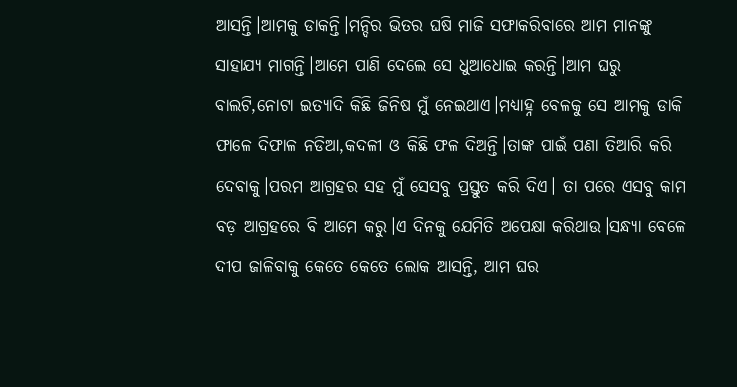ଆସନ୍ତି।ଆମକୁ ଡାକନ୍ତି।ମନ୍ଦିର ଭିତର ଘଷି ମାଜି ସଫାକରିବାରେ ଆମ ମାନଙ୍କୁ ସାହାଯ୍ୟ ମାଗନ୍ତି।ଆମେ ପାଣି ଦେଲେ ସେ ଧୁଆଧୋଇ କରନ୍ତି।ଆମ ଘରୁ ବାଲଟି,ନୋଟା ଇତ୍ୟାଦି କିଛି ଜିନିଷ ମୁଁ ନେଇଥାଏ।ମଧ୍ୟାହ୍ନ ବେଳକୁ ସେ ଆମକୁ ଡାକି ଫାଳେ ଦିଫାଳ ନଡିଆ,କଦଳୀ ଓ କିଛି ଫଳ ଦିଅନ୍ତି।ତାଙ୍କ ପାଇଁ ପଣା ତିଆରି କରି ଦେବାକୁ।ପରମ ଆଗ୍ରହର ସହ ମୁଁ ସେସବୁ ପ୍ରସ୍ତୁତ କରି ଦିଏ। ତା ପରେ ଏସବୁ କାମ ବଡ଼ ଆଗ୍ରହରେ ବି ଆମେ କରୁ।ଏ ଦିନକୁ ଯେମିତି ଅପେକ୍ଷା କରିଥାଉ।ସନ୍ଧ୍ୟା ବେଳେ ଦୀପ ଜାଳିବାକୁ କେତେ କେତେ ଲୋକ ଆସନ୍ତି, ଆମ ଘର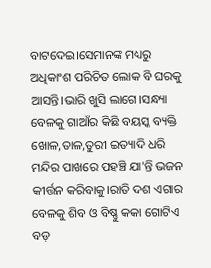ବାଟଦେଇ।ସେମାନଙ୍କ ମଧ୍ୟରୁ ଅଧିକାଂଶ ପରିଚିତ ଲୋକ ବି ଘରକୁ ଆସନ୍ତି।ଭାରି ଖୁସି ଲାଗେ।ସନ୍ଧ୍ୟା ବେଳକୁ ଗାଆଁର କିଛି ବୟସ୍କ ବ୍ୟକ୍ତି ଖୋଳ,ତାଳ,ତୁରୀ ଇତ୍ୟାଦି ଧରି ମନ୍ଦିର ପାଖରେ ପହଞ୍ଚି ଯା'ନ୍ତି ଭଜନ କୀର୍ତ୍ତନ କରିବାକୁ।ରାତି ଦଶ ଏଗାର ବେଳକୁ ଶିବ ଓ ବିଷ୍ଣୁ କକା ଗୋଟିଏ ବଡ଼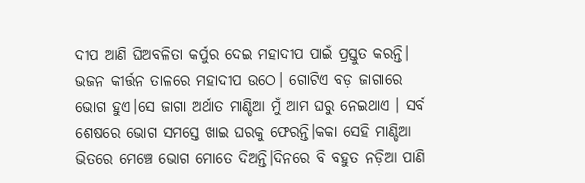ଦୀପ ଆଣି ଘିଅବଳିତା କର୍ପୁର ଦେଇ ମହାଦୀପ ପାଇଁ ପ୍ରସ୍ତୁତ କରନ୍ତି। ଭଜନ କୀର୍ତ୍ତନ ତାଳରେ ମହାଦୀପ ଉଠେ। ଗୋଟିଏ ବଡ଼ ଜାଗାରେ ଭୋଗ ହୁଏ।ସେ ଜାଗା ଅର୍ଥାତ ମାଣ୍ଡିଆ ମୁଁ ଆମ ଘରୁ ନେଇଥାଏ । ସର୍ବ ଶେଷରେ ଭୋଗ ସମସ୍ତେ ଖାଇ ଘରକୁ ଫେରନ୍ତି।କକା ସେହି ମାଣ୍ଡିଆ ଭିତରେ ମେଞ୍ଚେ ଭୋଗ ମୋତେ ଦିଅନ୍ତି।ଦିନରେ ବି ବହୁତ ନଡ଼ିଆ ପାଣି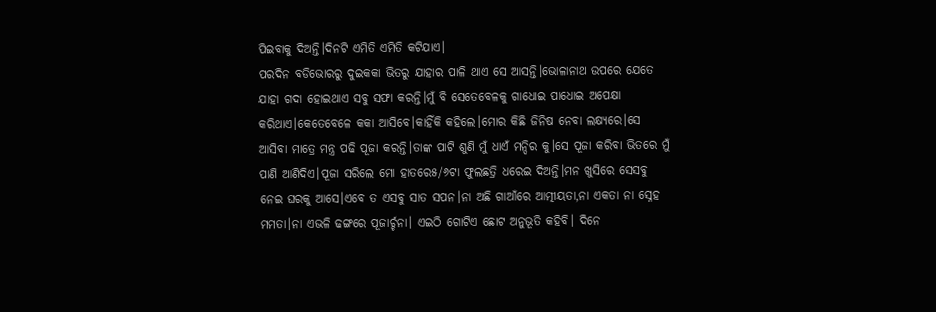ପିଇବାକୁ ଦିଅନ୍ତି।ଦିନଟି ଏମିତି ଏମିତି କଟିଯାଏ।
ପରଦିନ ବଡିଭୋରରୁ ଦୁଇକକା ଭିତରୁ ଯାହାର ପାଳି ଥାଏ ସେ ଆସନ୍ତି।ଭୋଳାନାଥ ଉପରେ ଯେତେ ଯାହା ଗଦା ହୋଇଥାଏ ସବୁ ସଫା କରନ୍ତି।ମୁଁ ବି ସେତେବେଳକୁ ଗାଧୋଇ ପାଧୋଇ ଅପେକ୍ଷା କରିଥାଏ।କେତେବେଳେ କକା ଆସିବେ।କାହିଁକି କହିଲେ।ମୋର କିଛି ଜିନିଷ ନେବା ଲକ୍ଷ୍ୟରେ।ସେ ଆସିବା ମାତ୍ରେ ମନ୍ତ୍ର ପଢି ପୂଜା କରନ୍ତି।ତାଙ୍କ ପାଟି ଶୁଣି ମୁଁ ଧାଏଁ ମନ୍ଦିର କୁ।ସେ ପୂଜା କରିବା ଭିତରେ ମୁଁ ପାଣି ଆଣିଦିଏ।ପୂଜା ସରିଲେ ମୋ ହାତରେ୫/୬ଟା ଫୁଲଛତ୍ରି ଧରେଇ ଦିଅନ୍ତି।ମନ ଖୁସିରେ ସେସବୁ ନେଇ ଘରକୁ ଆସେ।ଏବେ ତ ଏସବୁ ସାତ ସପନ।ନା ଅଛି ଗାଆଁରେ ଆତ୍ମୀୟତା,ନା ଏକତା ନା ସ୍ନେହ ମମତା।ନା ଏଭଳି ଢଙ୍ଗରେ ପୂଜାର୍ଚ୍ଚନା। ଏଇଠି ଗୋଟିଏ ଛୋଟ ଅନୁଭୂତି କହିବି। ଦିନେ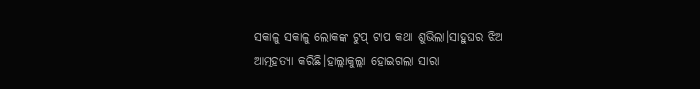ସକାଳୁ ସକାଳୁ ଲୋକଙ୍କ ଟୁପ୍ ଟାପ କଥା ଶୁଭିଲା।ସାହୁଘର ଝିଅ ଆତ୍ମହତ୍ୟା କରିଛି।ହାଲ୍ଲାକୁଲ୍ଲା ହୋଇଗଲା ସାରା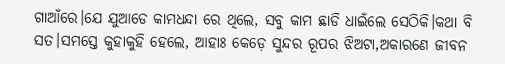ଗାଆଁରେ।ଯେ ଯୁଆଡେ କାମଧନ୍ଦା ରେ ଥିଲେ, ସବୁ କାମ ଛାଡି ଧାଇଁଲେ ସେଠିକି।କଥା ବି ସତ।ସମସ୍ତେ କୁହାକୁହି ହେଲେ, ଆହାଃ କେଡ଼େ ସୁନ୍ଦର ରୂପର ଝିଅଟା,ଅକାରଣେ ଜୀବନ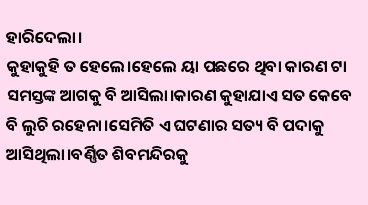ହାରିଦେଲା।
କୁହାକୁହି ତ ହେଲେ।ହେଲେ ୟା ପଛରେ ଥିବା କାରଣ ଟା ସମସ୍ତଙ୍କ ଆଗକୁ ବି ଆସିଲା।କାରଣ କୁହାଯାଏ ସତ କେବେ ବି ଲୁଚି ରହେନା।ସେମିତି ଏ ଘଟଣାର ସତ୍ୟ ବି ପଦାକୁ ଆସିଥିଲା।ବର୍ଣ୍ଣିତ ଶିବମନ୍ଦିରକୁ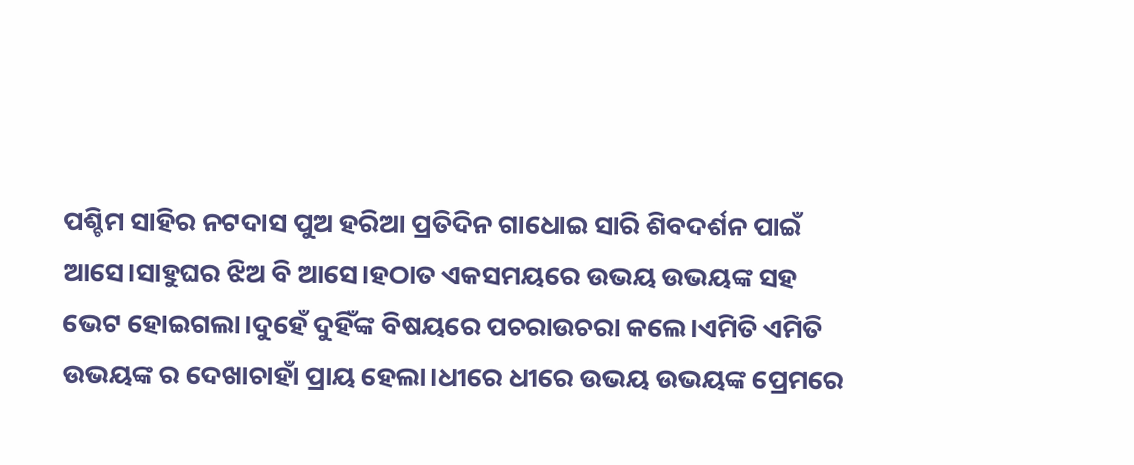ପଶ୍ଚିମ ସାହିର ନଟଦାସ ପୁଅ ହରିଆ ପ୍ରତିଦିନ ଗାଧୋଇ ସାରି ଶିବଦର୍ଶନ ପାଇଁ ଆସେ।ସାହୁଘର ଝିଅ ବି ଆସେ।ହଠାତ ଏକସମୟରେ ଉଭୟ ଉଭୟଙ୍କ ସହ ଭେଟ ହୋଇଗଲା।ଦୁହେଁ ଦୁହିଁଙ୍କ ବିଷୟରେ ପଚରାଉଚରା କଲେ।ଏମିତି ଏମିତି ଉଭୟଙ୍କ ର ଦେଖାଚାହାଁ ପ୍ରାୟ ହେଲା।ଧୀରେ ଧୀରେ ଉଭୟ ଉଭୟଙ୍କ ପ୍ରେମରେ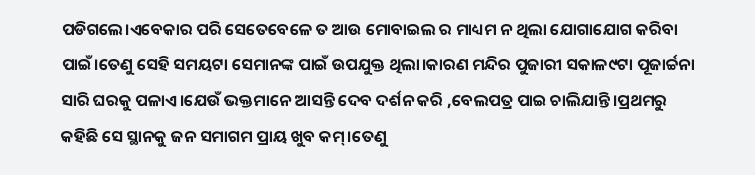ପଡିଗଲେ।ଏବେକାର ପରି ସେତେବେଳେ ତ ଆଉ ମୋବାଇଲ ର ମାଧ୍ୟମ ନ ଥିଲା ଯୋଗାଯୋଗ କରିବା ପାଇଁ।ତେଣୁ ସେହି ସମୟଟା ସେମାନଙ୍କ ପାଇଁ ଉପଯୁକ୍ତ ଥିଲା।କାରଣ ମନ୍ଦିର ପୁଜାରୀ ସକାଳ୯ଟା ପୂଜାର୍ଚ୍ଚନା ସାରି ଘରକୁ ପଳାଏ।ଯେଉଁ ଭକ୍ତମାନେ ଆସନ୍ତି ଦେବ ଦର୍ଶନ କରି ,ବେଲପତ୍ର ପାଇ ଚାଲିଯାନ୍ତି।ପ୍ରଥମରୁ କହିଛି ସେ ସ୍ଥାନକୁ ଜନ ସମାଗମ ପ୍ରାୟ ଖୁବ କମ୍।ତେଣୁ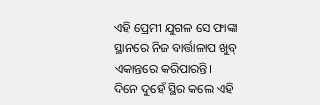ଏହି ପ୍ରେମୀ ଯୁଗଳ ସେ ଫାଙ୍କା ସ୍ଥାନରେ ନିଜ ବାର୍ତ୍ତାଳାପ ଖୁବ୍ ଏକାନ୍ତରେ କରିପାରନ୍ତି।
ଦିନେ ଦୁହେଁ ସ୍ଥିର କଲେ ଏହି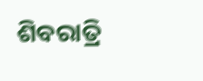ଶିବରାତ୍ରି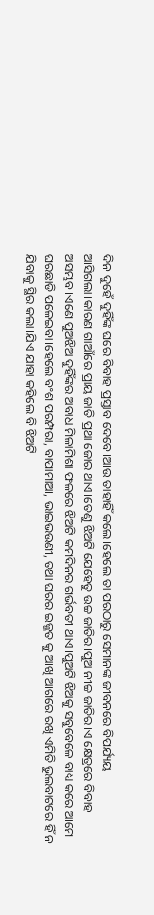ଦିନ ଦୁହେଁ ଦୁହିଁଙ୍କ ଘରେ ବିବାହ ପ୍ରସ୍ତାବ ଦେବେ।ଆଉ ତାହାହିଁ କଲେ।ହେଲେ ତା ପରଠାରୁ ସେମାନଙ୍କ ଜୀବନରେ ବିପର୍ଯ୍ୟୟ ଆସିଗଲା।କାରଣ ଗାଆଁରେ ପ୍ରାୟ ଜାତି ପ୍ରଥା ଜୋର ଥାଏ।ତେଣୁ ଝିଅଟି ଯେହେତୁ ଉଚ୍ଚ ଜାତିର।ପୁଅ ନୀଚ୍ଚ ଜାତିର।ଏ କ୍ଷେତ୍ରରେ ବିବାହ ଅସମ୍ଭବ।ଏଣେ ପୁଅଝିଅ ଦୁହିଁଙ୍କର ଅବାଧ ମିଳାମିଶା ଫଳରେ ଝିଅଟି କମଦିନର ଗର୍ଭବତୀ ଥାଏ।ପୁଅଟି ଝିଅକୁ ସବୁବେଳେ ବାଧ୍ୟ କରେ ଆମେ ଘରଛାଡି ପଳେଇବା।ହେଲେ ବଂଶ ପରମ୍ପରା, ବାପାମାଆ, ଭାଇଭଉଣୀ, ତଥା ଘରର ଇଜ୍ଜତ କୁ ଆଖି ଆଗରେ ରଖି ଏମିତି ଭୁଲବାଟରେ ହିଁ ନ ଯିବାକୁ ସ୍ଥିର କଲା।ଯିଏ ଯାହା କହିଲେ ବି ଝିଅଟି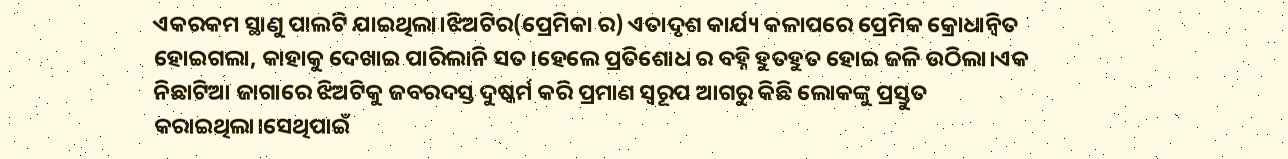ଏକରକମ ସ୍ଥାଣୁ ପାଲଟି ଯାଇଥିଲା।ଝିଅଟିର(ପ୍ରେମିକା ର) ଏତାଦୃଶ କାର୍ଯ୍ୟ କଳାପରେ ପ୍ରେମିକ କ୍ରୋଧାନ୍ଵିତ ହୋଇଗଲା, କାହାକୁ ଦେଖାଇ ପାରିଲାନି ସତ।ହେଲେ ପ୍ରତିଶୋଧ ର ବହ୍ନି ହୁତହୁତ ହୋଇ ଜଳି ଉଠିଲା।ଏକ ନିଛାଟିଆ ଜାଗାରେ ଝିଅଟିକୁ ଜବରଦସ୍ତ ଦୁଷ୍କର୍ମ କରି ପ୍ରମାଣ ସ୍ଵରୂପ ଆଗରୁ କିଛି ଲୋକଙ୍କୁ ପ୍ରସ୍ତୁତ କରାଇଥିଲା।ସେଥିପାଇଁ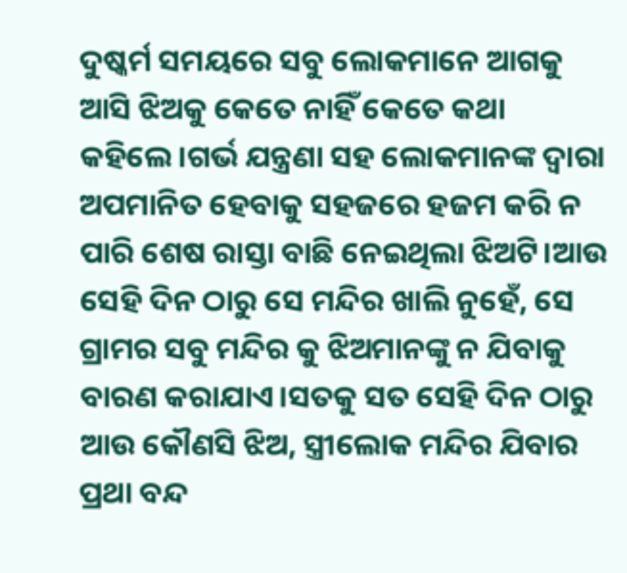ଦୁଷ୍କର୍ମ ସମୟରେ ସବୁ ଲୋକମାନେ ଆଗକୁ ଆସି ଝିଅକୁ କେତେ ନାହିଁ କେତେ କଥା କହିଲେ।ଗର୍ଭ ଯନ୍ତ୍ରଣା ସହ ଲୋକମାନଙ୍କ ଦ୍ବାରା ଅପମାନିତ ହେବାକୁ ସହଜରେ ହଜମ କରି ନ ପାରି ଶେଷ ରାସ୍ତା ବାଛି ନେଇଥିଲା ଝିଅଟି।ଆଉ ସେହି ଦିନ ଠାରୁ ସେ ମନ୍ଦିର ଖାଲି ନୁହେଁ, ସେ ଗ୍ରାମର ସବୁ ମନ୍ଦିର କୁ ଝିଅମାନଙ୍କୁ ନ ଯିବାକୁ ବାରଣ କରାଯାଏ।ସତକୁ ସତ ସେହି ଦିନ ଠାରୁ ଆଉ କୌଣସି ଝିଅ, ସ୍ତ୍ରୀଲୋକ ମନ୍ଦିର ଯିବାର ପ୍ରଥା ବନ୍ଦ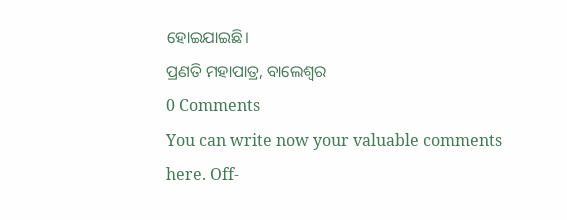ହୋଇଯାଇଛି।
ପ୍ରଣତି ମହାପାତ୍ର, ବାଲେଶ୍ଵର
0 Comments
You can write now your valuable comments here. Off-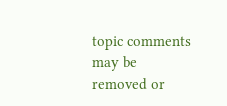topic comments may be removed or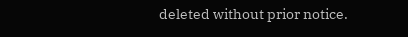deleted without prior notice.